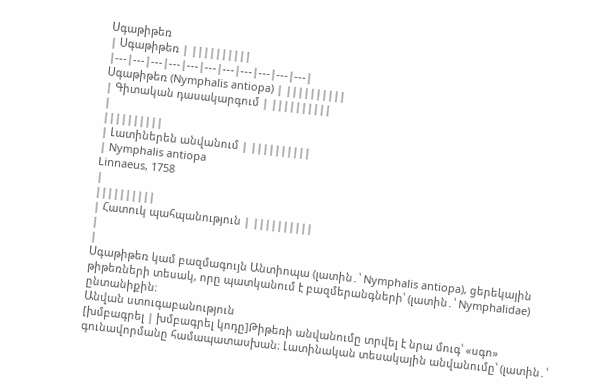Սգաթիթեռ
| Սգաթիթեռ | ||||||||||
|---|---|---|---|---|---|---|---|---|---|---|
Սգաթիթեռ (Nymphalis antiopa) | ||||||||||
| Գիտական դասակարգում | ||||||||||
|
||||||||||
| Լատիներեն անվանում | ||||||||||
| Nymphalis antiopa
Linnaeus, 1758
|
||||||||||
| Հատուկ պահպանություն | ||||||||||
|
|
Սգաթիթեռ կամ բազմագույն Անտիոպա (լատին․՝ Nymphalis antiopa), ցերեկային թիթեռների տեսակ, որը պատկանում է բազմերանգների՝ (լատին․՝ Nymphalidae) ընտանիքին։
Անվան ստուգաբանություն
[խմբագրել | խմբագրել կոդը]Թիթեռի անվանումը տրվել է նրա մուգ՝ «սգո» գունավորմանը համապատասխան։ Լատինական տեսակային անվանումը՝ (լատին․՝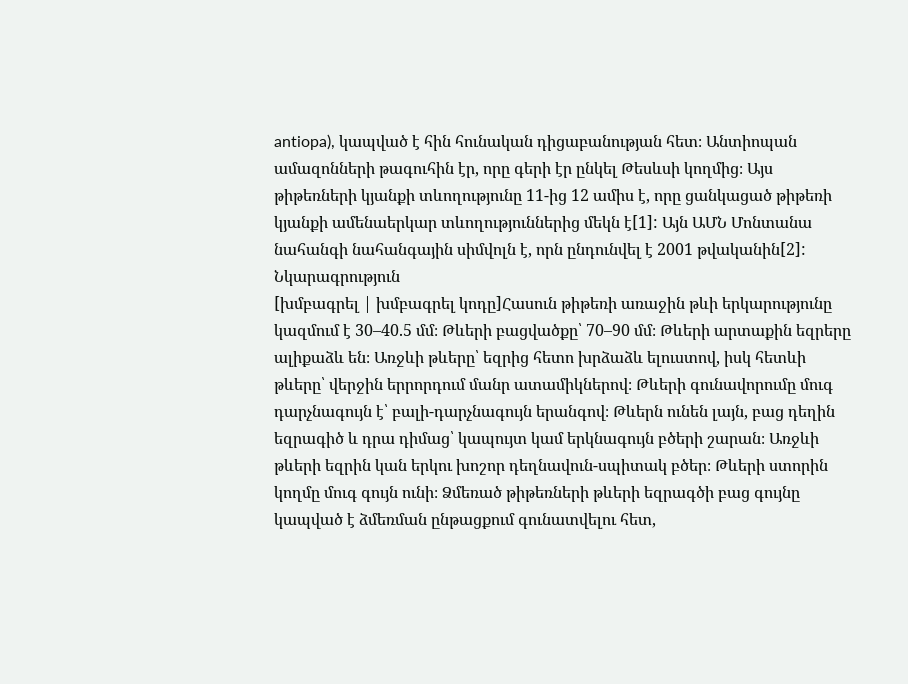antiopa), կապված է հին հունական դիցաբանության հետ։ Անտիոպան ամազոնների թագուհին էր, որը գերի էր ընկել Թեսևսի կողմից։ Այս թիթեռների կյանքի տևողությունը 11-ից 12 ամիս է, որը ցանկացած թիթեռի կյանքի ամենաերկար տևողություններից մեկն է[1]: Այն ԱՄՆ Մոնտանա նահանգի նահանգային սիմվոլն է, որն ընդունվել է 2001 թվականին[2]:
Նկարագրություն
[խմբագրել | խմբագրել կոդը]Հասուն թիթեռի առաջին թևի երկարությունը կազմում է 30–40.5 մմ։ Թևերի բացվածքը՝ 70–90 մմ։ Թևերի արտաքին եզրերը ալիքաձև են։ Առջևի թևերը՝ եզրից հետո խրձաձև ելուստով, իսկ հետևի թևերը՝ վերջին երրորդում մանր ատամիկներով։ Թևերի գունավորումը մուգ դարչնագույն է՝ բալի-դարչնագույն երանգով։ Թևերն ունեն լայն, բաց դեղին եզրագիծ և դրա դիմաց՝ կապույտ կամ երկնագույն բծերի շարան։ Առջևի թևերի եզրին կան երկու խոշոր դեղնավուն-սպիտակ բծեր։ Թևերի ստորին կողմը մուգ գույն ունի։ Ձմեռած թիթեռների թևերի եզրագծի բաց գույնը կապված է ձմեռման ընթացքում գունատվելու հետ,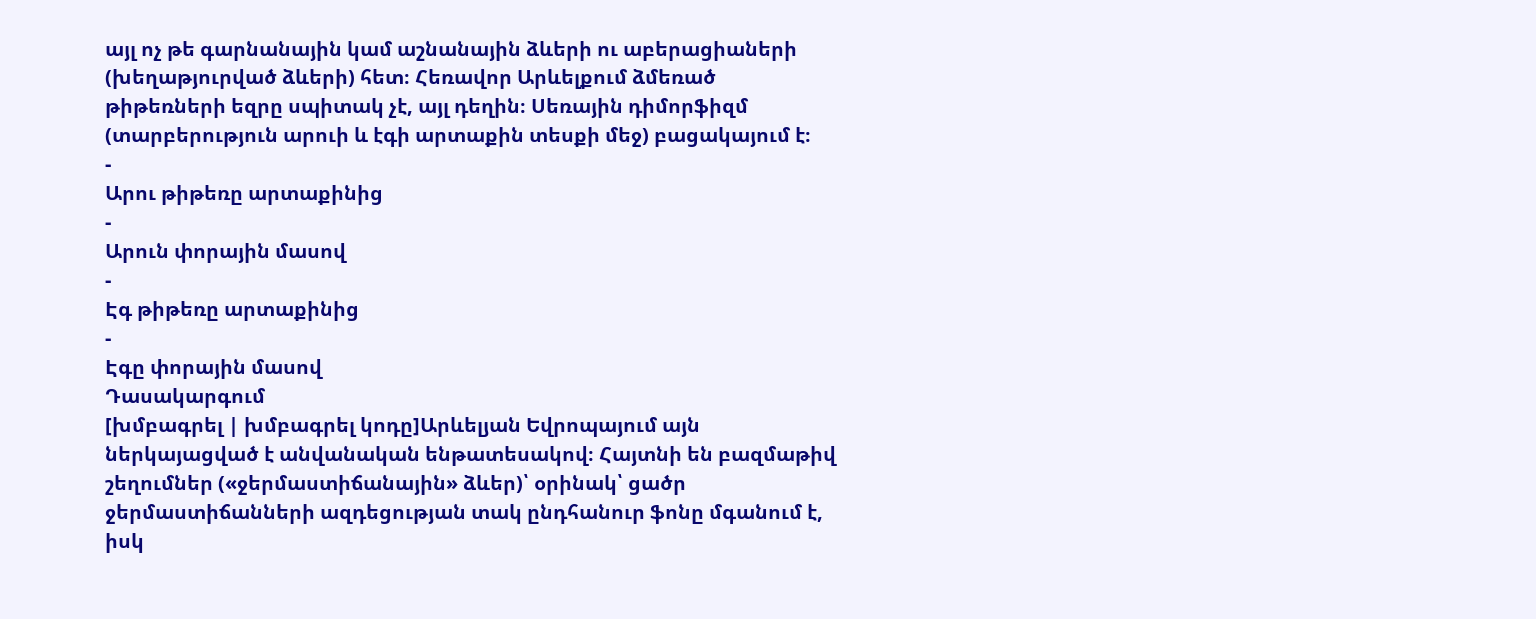այլ ոչ թե գարնանային կամ աշնանային ձևերի ու աբերացիաների (խեղաթյուրված ձևերի) հետ։ Հեռավոր Արևելքում ձմեռած թիթեռների եզրը սպիտակ չէ, այլ դեղին։ Սեռային դիմորֆիզմ (տարբերություն արուի և էգի արտաքին տեսքի մեջ) բացակայում է։
-
Արու թիթեռը արտաքինից
-
Արուն փորային մասով
-
Էգ թիթեռը արտաքինից
-
Էգը փորային մասով
Դասակարգում
[խմբագրել | խմբագրել կոդը]Արևելյան Եվրոպայում այն ներկայացված է անվանական ենթատեսակով։ Հայտնի են բազմաթիվ շեղումներ («ջերմաստիճանային» ձևեր)՝ օրինակ՝ ցածր ջերմաստիճանների ազդեցության տակ ընդհանուր ֆոնը մգանում է, իսկ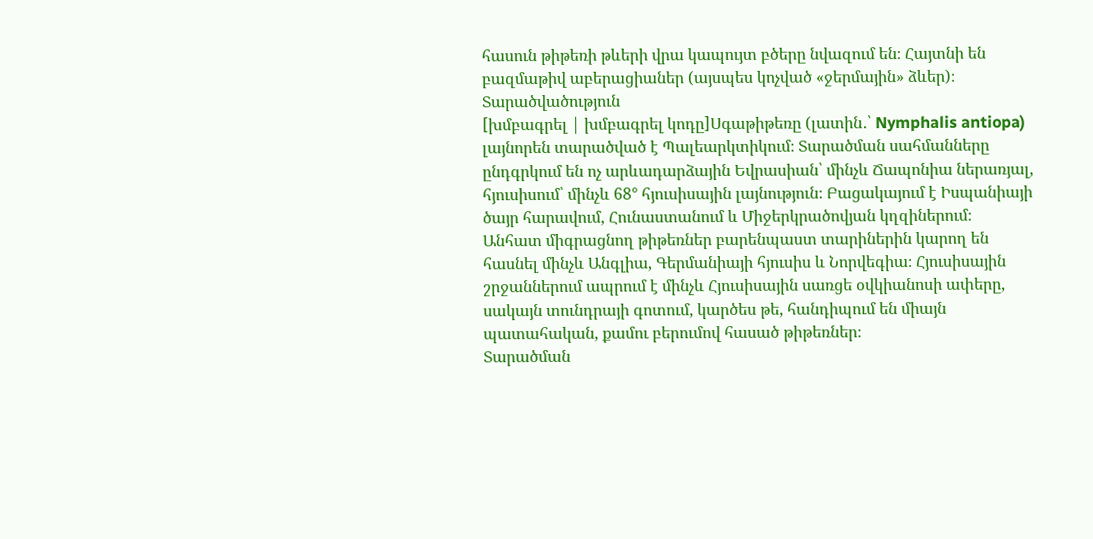հասուն թիթեռի թևերի վրա կապույտ բծերը նվազում են։ Հայտնի են բազմաթիվ աբերացիաներ (այսպես կոչված «ջերմային» ձևեր)։
Տարածվածություն
[խմբագրել | խմբագրել կոդը]Սգաթիթեռը (լատին․՝ Nymphalis antiopa) լայնորեն տարածված է Պալեարկտիկում։ Տարածման սահմանները ընդգրկում են ոչ արևադարձային Եվրասիան՝ մինչև Ճապոնիա ներառյալ, հյուսիսում՝ մինչև 68° հյուսիսային լայնություն։ Բացակայում է Իսպանիայի ծայր հարավում, Հունաստանում և Միջերկրածովյան կղզիներում։
Անհատ միգրացնող թիթեռներ բարենպաստ տարիներին կարող են հասնել մինչև Անգլիա, Գերմանիայի հյուսիս և Նորվեգիա։ Հյուսիսային շրջաններում ապրում է մինչև Հյուսիսային սառցե օվկիանոսի ափերը, սակայն տունդրայի գոտում, կարծես թե, հանդիպում են միայն պատահական, քամու բերումով հասած թիթեռներ։
Տարածման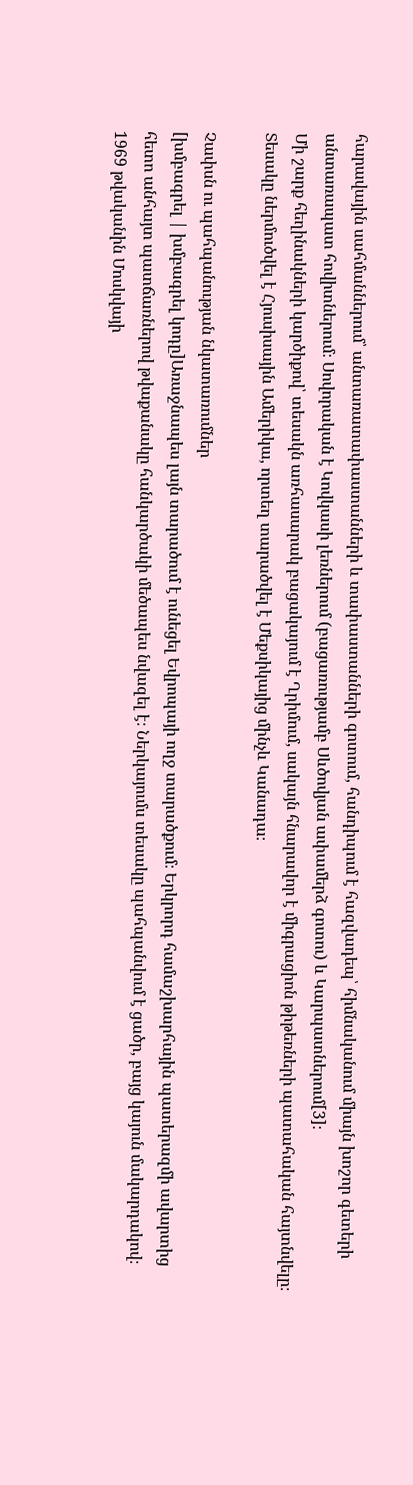հարավային սահմաններում՝ անտառատափաստանների և տափաստանների գոտում, հանդիպում է հազվադեպ՝ հիմնականում միայն խոշոր գետերի անտառապատ հովիտներում։ Սովորական է Կովկասի լեռներում (բացառությամբ Սևծովյան ափամերձ գոտու) և Կարպատներում[3]։
Մի շարք հեղինակների կարծիքով՝ տեսակն առհասարակ բացակայում է Ղրիմում, սակայն հնարավոր է միգրացիոն թիթեռների պատահական հայտնվելը։ Տեսակը ներմուծվել է Հյուսիսային Ամերիկա, որտեղ տարածվել է Մեքսիկայից մինչև Կանադա։

Չափսն ու պահպանության նկատառումներ
[խմբագրել | խմբագրել կոդը]Առաջնապես լայն տարածում է ունեցել Եվրոպայի ողջ տարածքում։ Երկրորդ համաշխարհային պատերազմի ավարտից հետո անհայտ պատճառներով թվաքանակը հանկարծակի մեծապես նվազել է։ Ներկայումս տեսակը պահպանվում է ցածր, բայց կայուն մակարդակով։
1969 թվականին Մոսկվայի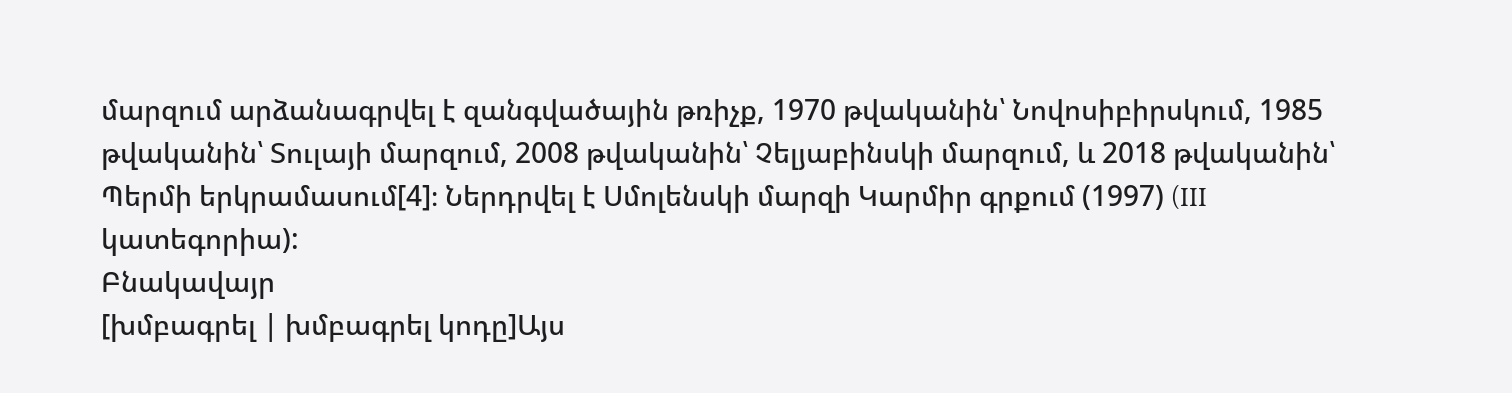մարզում արձանագրվել է զանգվածային թռիչք, 1970 թվականին՝ Նովոսիբիրսկում, 1985 թվականին՝ Տուլայի մարզում, 2008 թվականին՝ Չելյաբինսկի մարզում, և 2018 թվականին՝ Պերմի երկրամասում[4]։ Ներդրվել է Սմոլենսկի մարզի Կարմիր գրքում (1997) (III կատեգորիա):
Բնակավայր
[խմբագրել | խմբագրել կոդը]Այս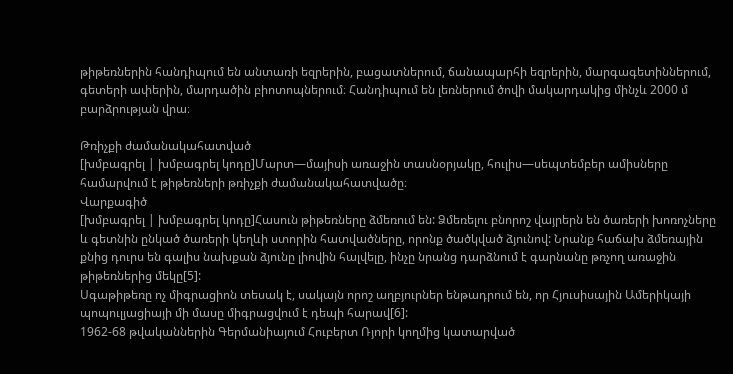թիթեռներին հանդիպում են անտառի եզրերին, բացատներում, ճանապարհի եզրերին, մարգագետիններում, գետերի ափերին, մարդածին բիոտոպներում։ Հանդիպում են լեռներում ծովի մակարդակից մինչև 2000 մ բարձրության վրա։

Թռիչքի ժամանակահատված
[խմբագրել | խմբագրել կոդը]Մարտ—մայիսի առաջին տասնօրյակը, հուլիս—սեպտեմբեր ամիսները համարվում է թիթեռների թռիչքի ժամանակահատվածը։
Վարքագիծ
[խմբագրել | խմբագրել կոդը]Հասուն թիթեռները ձմեռում են: Ձմեռելու բնորոշ վայրերն են ծառերի խոռոչները և գետնին ընկած ծառերի կեղևի ստորին հատվածները, որոնք ծածկված ձյունով: Նրանք հաճախ ձմեռային քնից դուրս են գալիս նախքան ձյունը լիովին հալվելը, ինչը նրանց դարձնում է գարնանը թռչող առաջին թիթեռներից մեկը[5]:
Սգաթիթեռը ոչ միգրացիոն տեսակ է, սակայն որոշ աղբյուրներ ենթադրում են, որ Հյուսիսային Ամերիկայի պոպուլյացիայի մի մասը միգրացվում է դեպի հարավ[6]:
1962-68 թվականներին Գերմանիայում Հուբերտ Ռյորի կողմից կատարված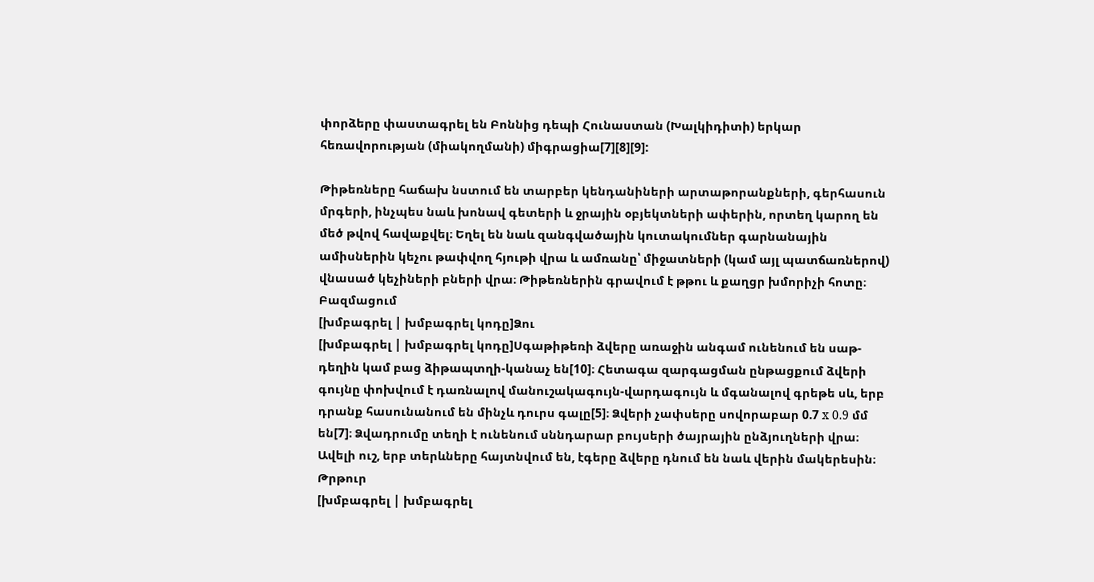փորձերը փաստագրել են Բոննից դեպի Հունաստան (Խալկիդիտի) երկար հեռավորության (միակողմանի) միգրացիա[7][8][9]:

Թիթեռները հաճախ նստում են տարբեր կենդանիների արտաթորանքների, գերհասուն մրգերի, ինչպես նաև խոնավ գետերի և ջրային օբյեկտների ափերին, որտեղ կարող են մեծ թվով հավաքվել։ Եղել են նաև զանգվածային կուտակումներ գարնանային ամիսներին կեչու թափվող հյութի վրա և ամռանը՝ միջատների (կամ այլ պատճառներով) վնասած կեչիների բների վրա։ Թիթեռներին գրավում է թթու և քաղցր խմորիչի հոտը։
Բազմացում
[խմբագրել | խմբագրել կոդը]Ձու
[խմբագրել | խմբագրել կոդը]Սգաթիթեռի ձվերը առաջին անգամ ունենում են սաթ-դեղին կամ բաց ձիթապտղի-կանաչ են[10]։ Հետագա զարգացման ընթացքում ձվերի գույնը փոխվում է դառնալով մանուշակագույն-վարդագույն և մգանալով գրեթե սև, երբ դրանք հասունանում են մինչև դուրս գալը[5]։ Ձվերի չափսերը սովորաբար 0.7 x 0.9 մմ են[7]։ Ձվադրումը տեղի է ունենում սննդարար բույսերի ծայրային ընձյուղների վրա։ Ավելի ուշ, երբ տերևները հայտնվում են, էգերը ձվերը դնում են նաև վերին մակերեսին։
Թրթուր
[խմբագրել | խմբագրել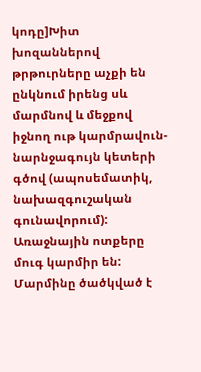կոդը]Խիտ խոզաններով թրթուրները աչքի են ընկնում իրենց սև մարմնով և մեջքով իջնող ութ կարմրավուն-նարնջագույն կետերի գծով (ապոսեմատիկ, նախազգուշական գունավորում): Առաջնային ոտքերը մուգ կարմիր են: Մարմինը ծածկված է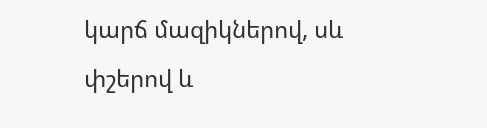կարճ մազիկներով, սև փշերով և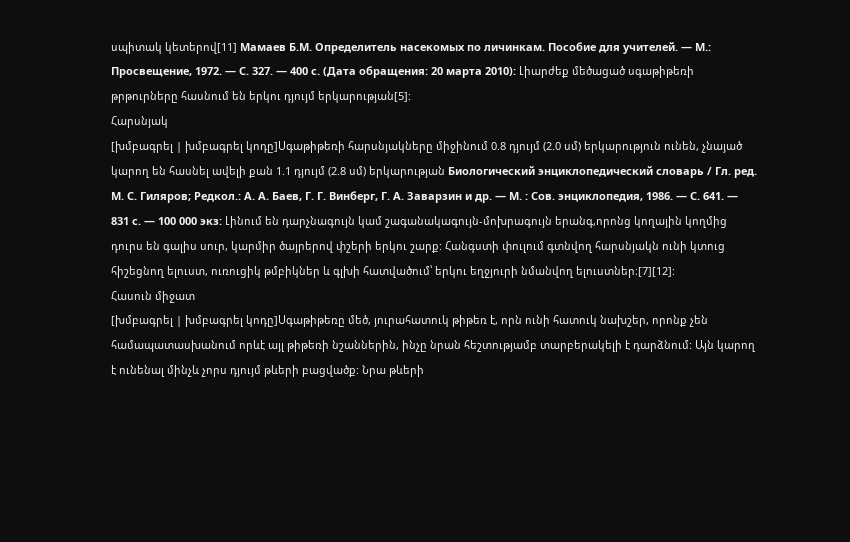սպիտակ կետերով[11] Мамаев Б.М. Определитель насекомых по личинкам. Пособие для учителей. — М.: Просвещение, 1972. — С. 327. — 400 с. (Дата обращения: 20 марта 2010): Լիարժեք մեծացած սգաթիթեռի թրթուրները հասնում են երկու դյույմ երկարության[5]:
Հարսնյակ
[խմբագրել | խմբագրել կոդը]Սգաթիթեռի հարսնյակները միջինում 0.8 դյույմ (2.0 սմ) երկարություն ունեն, չնայած կարող են հասնել ավելի քան 1.1 դյույմ (2.8 սմ) երկարության Биологический энциклопедический словарь / Гл. ред. М. С. Гиляров; Редкол.: А. А. Баев, Г. Г. Винберг, Г. А. Заварзин и др. — М. : Сов. энциклопедия, 1986. — С. 641. — 831 с. — 100 000 экз: Լինում են դարչնագույն կամ շագանակագույն-մոխրագույն երանգ,որոնց կողային կողմից դուրս են գալիս սուր, կարմիր ծայրերով փշերի երկու շարք: Հանգստի փուլում գտնվող հարսնյակն ունի կտուց հիշեցնող ելուստ, ուռուցիկ թմբիկներ և գլխի հատվածում՝ երկու եղջյուրի նմանվող ելուստներ։[7][12]:
Հասուն միջատ
[խմբագրել | խմբագրել կոդը]Սգաթիթեռը մեծ, յուրահատուկ թիթեռ է, որն ունի հատուկ նախշեր, որոնք չեն համապատասխանում որևէ այլ թիթեռի նշաններին, ինչը նրան հեշտությամբ տարբերակելի է դարձնում: Այն կարող է ունենալ մինչև չորս դյույմ թևերի բացվածք: Նրա թևերի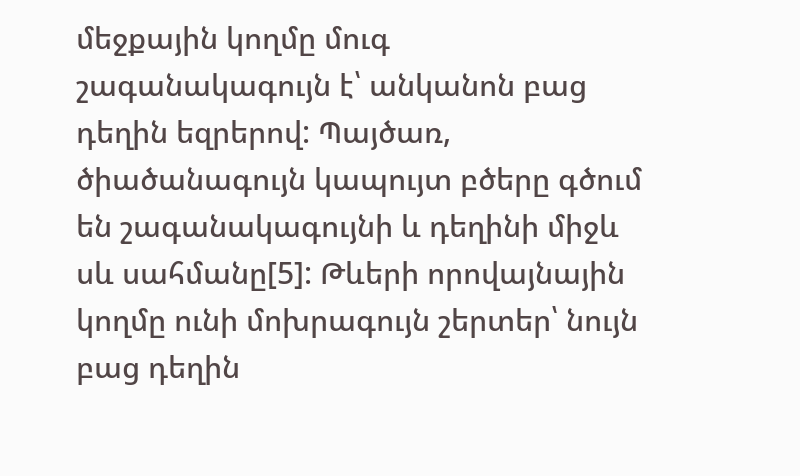մեջքային կողմը մուգ շագանակագույն է՝ անկանոն բաց դեղին եզրերով: Պայծառ, ծիածանագույն կապույտ բծերը գծում են շագանակագույնի և դեղինի միջև սև սահմանը[5]: Թևերի որովայնային կողմը ունի մոխրագույն շերտեր՝ նույն բաց դեղին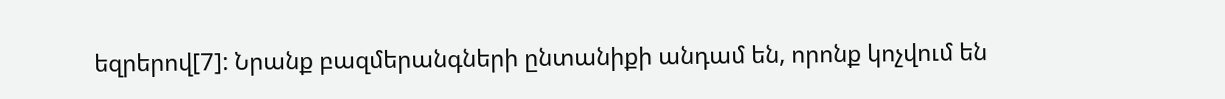եզրերով[7]: Նրանք բազմերանգների ընտանիքի անդամ են, որոնք կոչվում են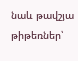նաև թավշյա թիթեռներ՝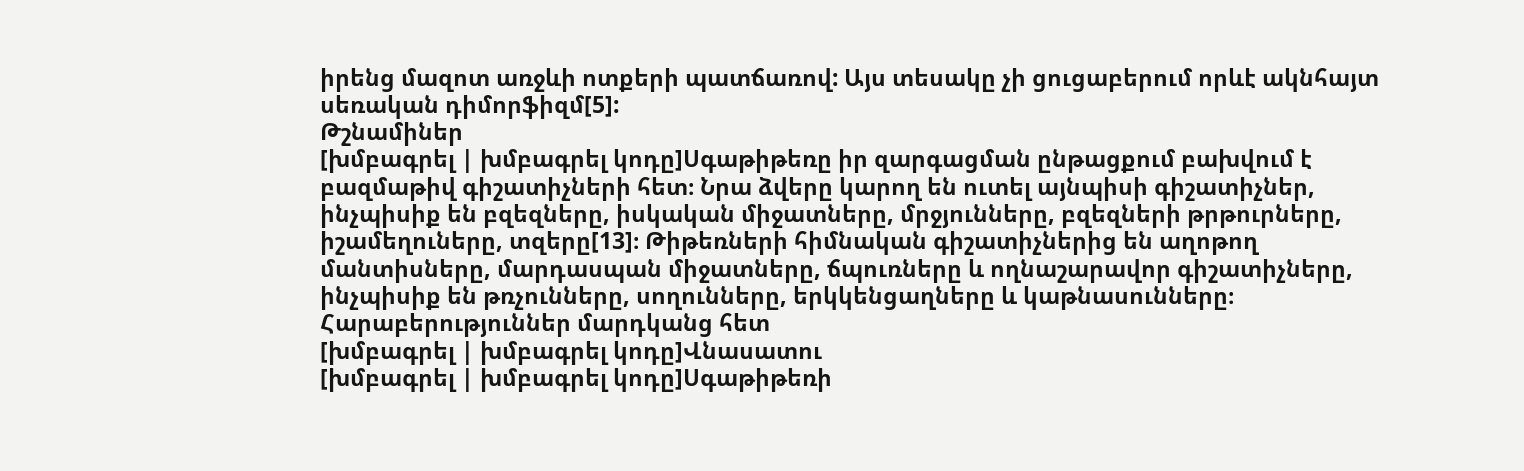իրենց մազոտ առջևի ոտքերի պատճառով: Այս տեսակը չի ցուցաբերում որևէ ակնհայտ սեռական դիմորֆիզմ[5]:
Թշնամիներ
[խմբագրել | խմբագրել կոդը]Սգաթիթեռը իր զարգացման ընթացքում բախվում է բազմաթիվ գիշատիչների հետ։ Նրա ձվերը կարող են ուտել այնպիսի գիշատիչներ, ինչպիսիք են բզեզները, իսկական միջատները, մրջյունները, բզեզների թրթուրները, իշամեղուները, տզերը[13]։ Թիթեռների հիմնական գիշատիչներից են աղոթող մանտիսները, մարդասպան միջատները, ճպուռները և ողնաշարավոր գիշատիչները, ինչպիսիք են թռչունները, սողունները, երկկենցաղները և կաթնասունները։
Հարաբերություններ մարդկանց հետ
[խմբագրել | խմբագրել կոդը]Վնասատու
[խմբագրել | խմբագրել կոդը]Սգաթիթեռի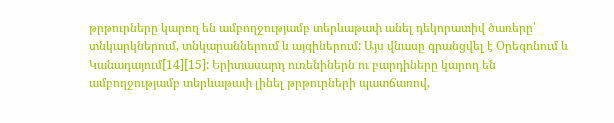թրթուրները կարող են ամբողջությամբ տերևաթափ անել դեկորատիվ ծառերը՝ տնկարկներում, տնկարաններում և այգիներում: Այս վնասը գրանցվել է Օրեգոնում և Կանադայում[14][15]: Երիտասարդ ուռենիներն ու բարդիները կարող են ամբողջությամբ տերևաթափ լինել թրթուրների պատճառով,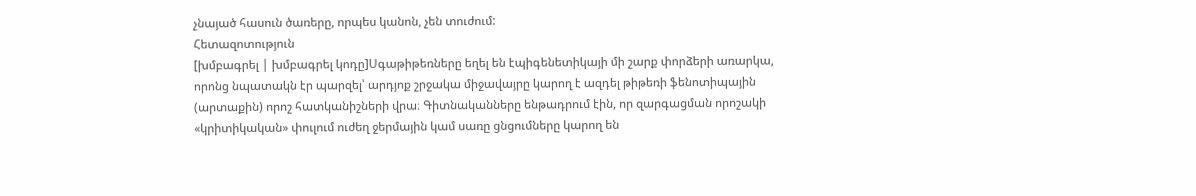չնայած հասուն ծառերը, որպես կանոն, չեն տուժում:
Հետազոտություն
[խմբագրել | խմբագրել կոդը]Սգաթիթեռները եղել են էպիգենետիկայի մի շարք փորձերի առարկա, որոնց նպատակն էր պարզել՝ արդյոք շրջակա միջավայրը կարող է ազդել թիթեռի ֆենոտիպային (արտաքին) որոշ հատկանիշների վրա։ Գիտնականները ենթադրում էին, որ զարգացման որոշակի «կրիտիկական» փուլում ուժեղ ջերմային կամ սառը ցնցումները կարող են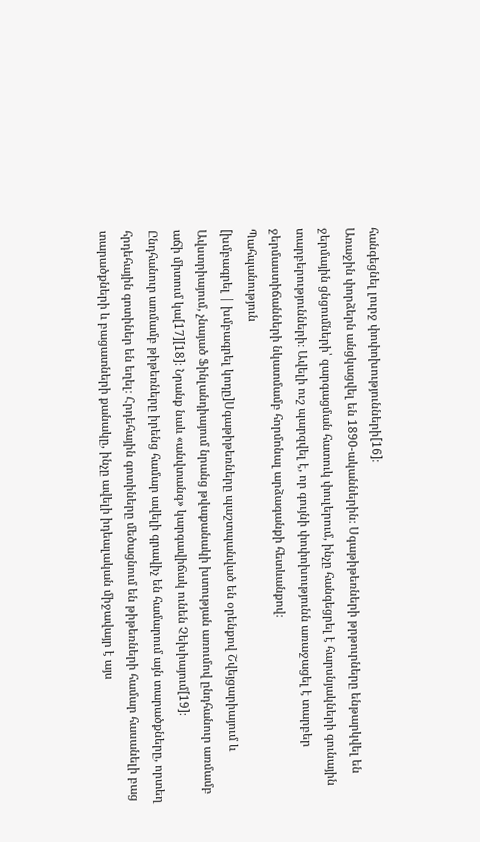հանգեցնել լուրջ փոփոխությունների[16]։
Առաջին փորձերն անցկացվել են 1890-ականներին։ Սգաթիթեռների թրթուրները ենթարկվել են ջերմային ցնցումների՝ զարգացման հատուկ փուլերում, ինչը հանգեցրել է հարսնյակների գունային տարբերությունների։ Ավելի ուշ պարզվել է, որ գույնի փոփոխությունն առաջացել է տարբեր ջերմաստիճանների նկատմամբ հորմոնալ արձագանքի հետևանքով։
Պահպանություն
[խմբագրել | խմբագրել կոդը]Սգաթիթեռները պաշտպանված են օրենքով Շվեյցարիայում և Ավստրիայում, չնայած Ֆինլանդիայում նրանց թվաքանակի խտության առումով ընդհանուր առմամբ աճի միտում կա[17][18]։ Նրանք նաև «անվտանգ» կարգավիճակ ունեն Չեխիայում[19]։
Ընդհանուր առմամբ թիթեռները իրենց համար ավելի գրավիչ են համարում այն տարածքները, որտեղ հրդեհային գոտիներ են եղել։ Հրդեհային գոտիները մեծացնում են թիթեռների համար հասանելի բաց տարածքների և բացատների քանակը, ինչը ավելի իդեալական միջավայր է այս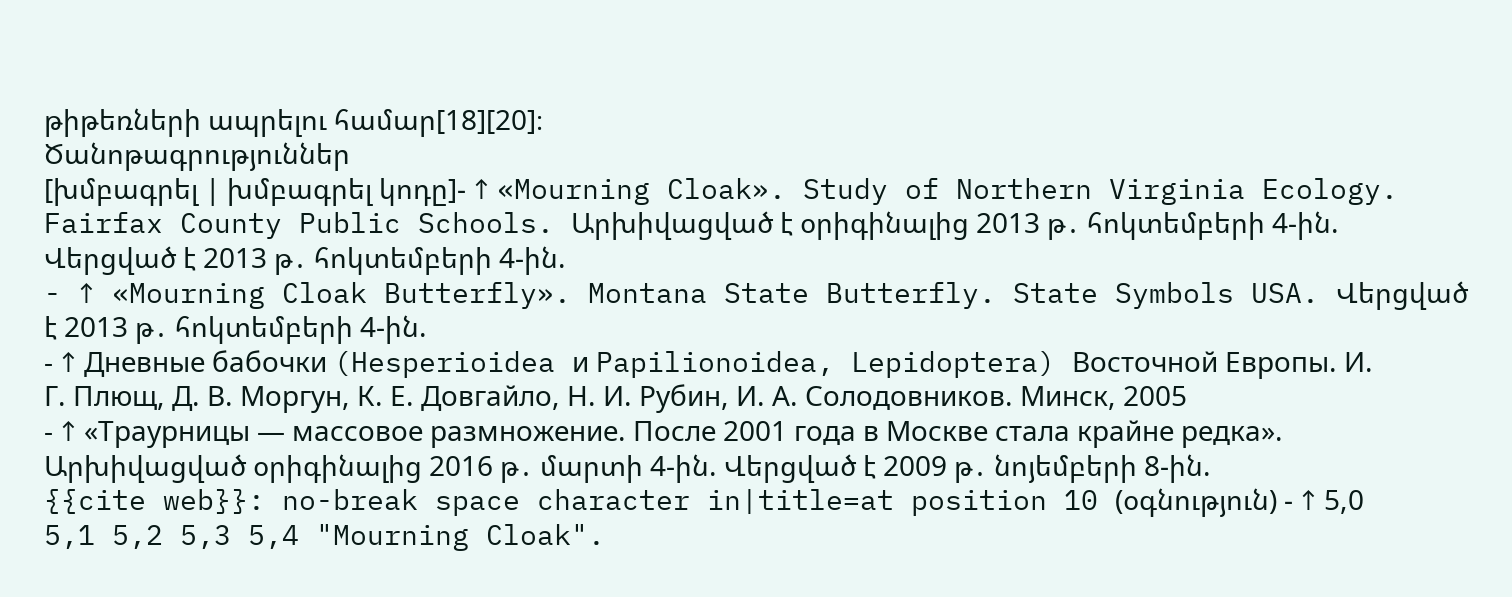թիթեռների ապրելու համար[18][20]։
Ծանոթագրություններ
[խմբագրել | խմբագրել կոդը]- ↑ «Mourning Cloak». Study of Northern Virginia Ecology. Fairfax County Public Schools. Արխիվացված է օրիգինալից 2013 թ․ հոկտեմբերի 4-ին. Վերցված է 2013 թ․ հոկտեմբերի 4-ին.
- ↑ «Mourning Cloak Butterfly». Montana State Butterfly. State Symbols USA. Վերցված է 2013 թ․ հոկտեմբերի 4-ին.
- ↑ Дневные бабочки (Hesperioidea и Papilionoidea, Lepidoptera) Восточной Европы. И. Г. Плющ, Д. В. Моргун, К. Е. Довгайло, Н. И. Рубин, И. А. Солодовников. Минск, 2005
- ↑ «Траурницы — массовое размножение. После 2001 года в Москве стала крайне редка». Արխիվացված օրիգինալից 2016 թ․ մարտի 4-ին. Վերցված է 2009 թ․ նոյեմբերի 8-ին.
{{cite web}}: no-break space character in|title=at position 10 (օգնություն) - ↑ 5,0 5,1 5,2 5,3 5,4 "Mourning Cloak".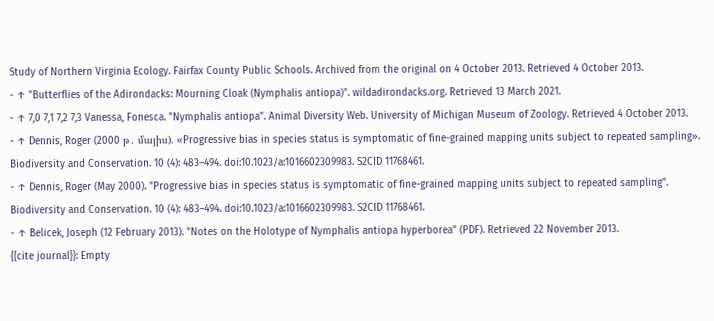Study of Northern Virginia Ecology. Fairfax County Public Schools. Archived from the original on 4 October 2013. Retrieved 4 October 2013.
- ↑ "Butterflies of the Adirondacks: Mourning Cloak (Nymphalis antiopa)". wildadirondacks.org. Retrieved 13 March 2021.
- ↑ 7,0 7,1 7,2 7,3 Vanessa, Fonesca. "Nymphalis antiopa". Animal Diversity Web. University of Michigan Museum of Zoology. Retrieved 4 October 2013.
- ↑ Dennis, Roger (2000 թ․ մայիս). «Progressive bias in species status is symptomatic of fine-grained mapping units subject to repeated sampling». Biodiversity and Conservation. 10 (4): 483–494. doi:10.1023/a:1016602309983. S2CID 11768461.
- ↑ Dennis, Roger (May 2000). "Progressive bias in species status is symptomatic of fine-grained mapping units subject to repeated sampling". Biodiversity and Conservation. 10 (4): 483–494. doi:10.1023/a:1016602309983. S2CID 11768461.
- ↑ Belicek, Joseph (12 February 2013). "Notes on the Holotype of Nymphalis antiopa hyperborea" (PDF). Retrieved 22 November 2013.
{{cite journal}}: Empty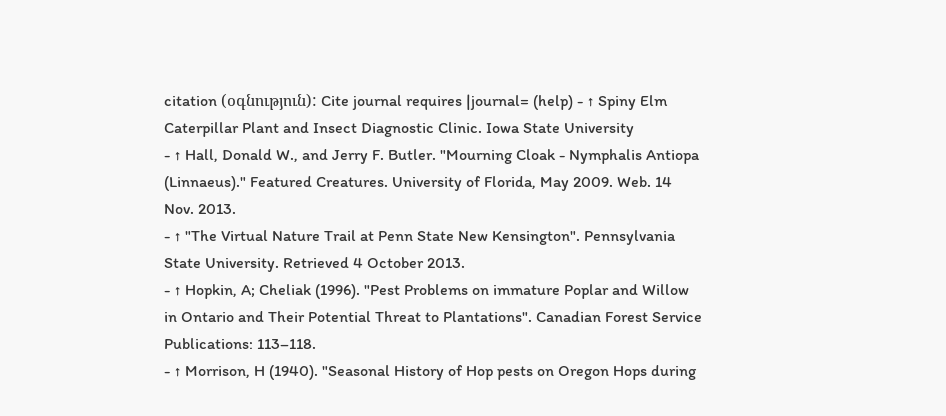citation (օգնություն): Cite journal requires |journal= (help) - ↑ Spiny Elm Caterpillar Plant and Insect Diagnostic Clinic. Iowa State University
- ↑ Hall, Donald W., and Jerry F. Butler. "Mourning Cloak - Nymphalis Antiopa (Linnaeus)." Featured Creatures. University of Florida, May 2009. Web. 14 Nov. 2013.
- ↑ "The Virtual Nature Trail at Penn State New Kensington". Pennsylvania State University. Retrieved 4 October 2013.
- ↑ Hopkin, A; Cheliak (1996). "Pest Problems on immature Poplar and Willow in Ontario and Their Potential Threat to Plantations". Canadian Forest Service Publications: 113–118.
- ↑ Morrison, H (1940). "Seasonal History of Hop pests on Oregon Hops during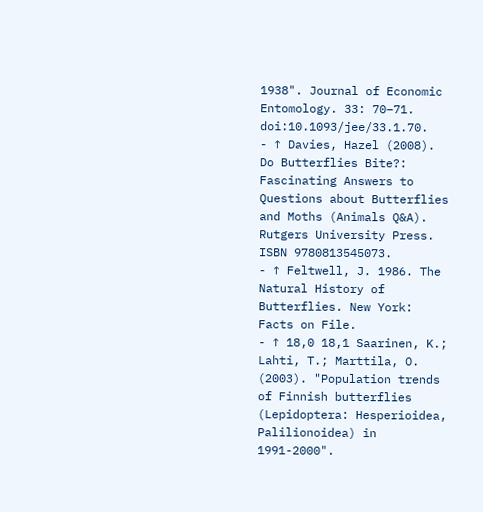1938". Journal of Economic Entomology. 33: 70–71. doi:10.1093/jee/33.1.70.
- ↑ Davies, Hazel (2008). Do Butterflies Bite?: Fascinating Answers to Questions about Butterflies and Moths (Animals Q&A). Rutgers University Press. ISBN 9780813545073.
- ↑ Feltwell, J. 1986. The Natural History of Butterflies. New York: Facts on File.
- ↑ 18,0 18,1 Saarinen, K.; Lahti, T.; Marttila, O. (2003). "Population trends of Finnish butterflies (Lepidoptera: Hesperioidea, Palilionoidea) in 1991-2000".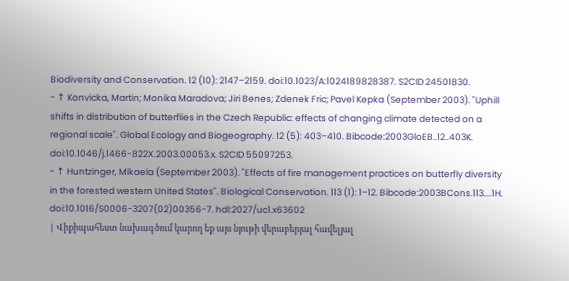Biodiversity and Conservation. 12 (10): 2147–2159. doi:10.1023/A:1024189828387. S2CID 24501830.
- ↑ Konvicka, Martin; Monika Maradova; Jiri Benes; Zdenek Fric; Pavel Kepka (September 2003). "Uphill shifts in distribution of butterflies in the Czech Republic: effects of changing climate detected on a regional scale". Global Ecology and Biogeography. 12 (5): 403–410. Bibcode:2003GloEB..12..403K. doi:10.1046/j.1466-822X.2003.00053.x. S2CID 55097253.
- ↑ Huntzinger, Mikaela (September 2003). "Effects of fire management practices on butterfly diversity in the forested western United States". Biological Conservation. 113 (1): 1–12. Bibcode:2003BCons.113....1H. doi:10.1016/S0006-3207(02)00356-7. hdl:2027/uc1.x63602
| Վիքիպահեստ նախագծում կարող եք այս նյութի վերաբերյալ հավելյալ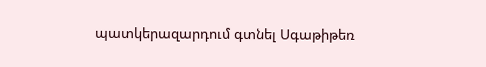պատկերազարդում գտնել Սգաթիթեռ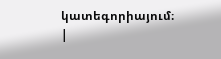կատեգորիայում։ |